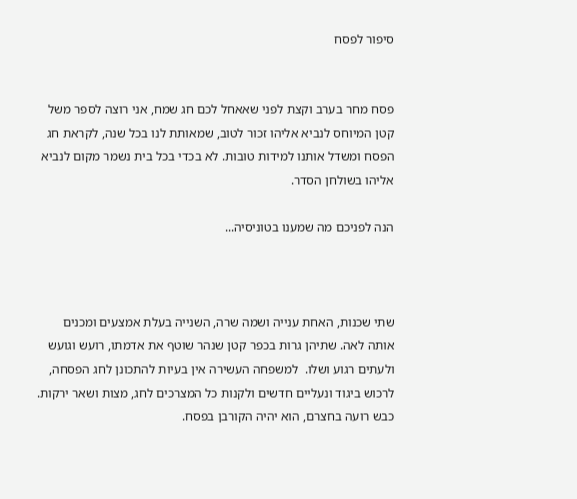סיפור לפסח


פסח מחר בערב וקצת לפני שאאחל לכם חג שמח, אני רוצה לספר משל קטן המיוחס לנביא אליהו זכור לטוב, שמאותת לנו בכל שנה, לקראת חג הפסח ומשדל אותנו למידות טובות. לא בכדי בכל בית נשמר מקום לנביא אליהו בשולחן הסדר.

הנה לפניכם מה שמענו בטוניסיה...



שתי שכנות, האחת ענייה ושמה שרה, השנייה בעלת אמצעים ומכנים אותה לאה. שתיהן גרות בכפר קטן שנהר שוטף את אדמתו, רועש וגועש ולעתים רגוע ושלו.  למשפחה העשירה אין בעיות להתכונן לחג הפסחה, לרכוש ביגוד ונעליים חדשים ולקנות כל המצרכים לחג, מצות ושאר ירקות. כבש רועה בחצרם, הוא יהיה הקורבן בפסח.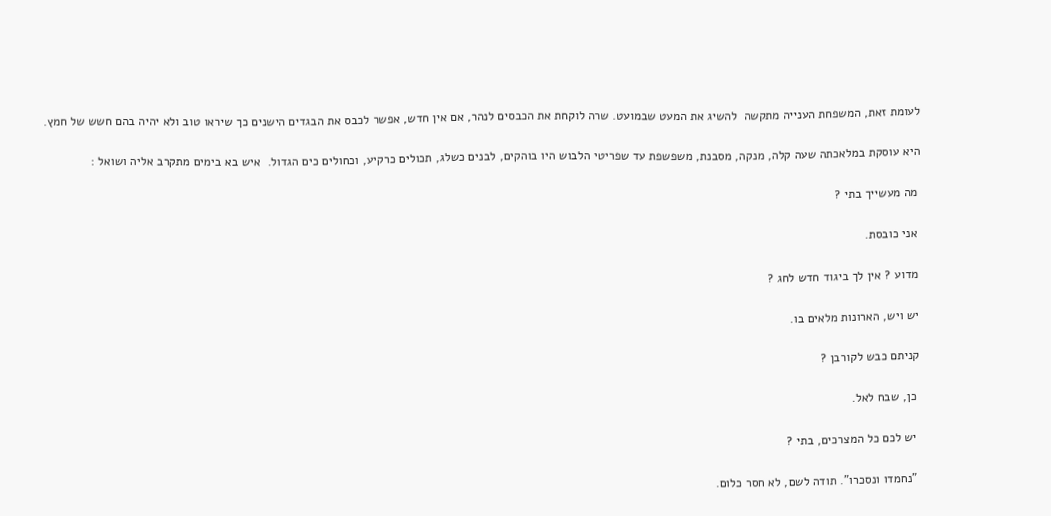לעומת זאת, המשפחת הענייה מתקשה  להשיג את המעט שבמועט. שרה לוקחת את הכבסים לנהר, אם אין חדש, אפשר לכבס את הבגדים הישנים כך שיראו טוב ולא יהיה בהם חשש של חמץ.

היא עוסקת במלאכתה שעה קלה, מנקה, מסבנת, משפשפת עד שפריטי הלבוש היו בוהקים, לבנים כשלג, תכולים כרקיע, וכחולים כים הגדול.  איש בא בימים מתקרב אליה ושואל :

 מה מעשייך בתי ?

 אני כובסת.

 מדוע ? אין לך ביגוד חדש לחג ?

 יש ויש, הארונות מלאים בו.

 קניתם כבש לקורבן ?

  כן, שבח לאל.

  יש לכם כל המצרכים, בתי ?

  "נחמדו ונסכרו". תודה לשם, לא חסר כלום.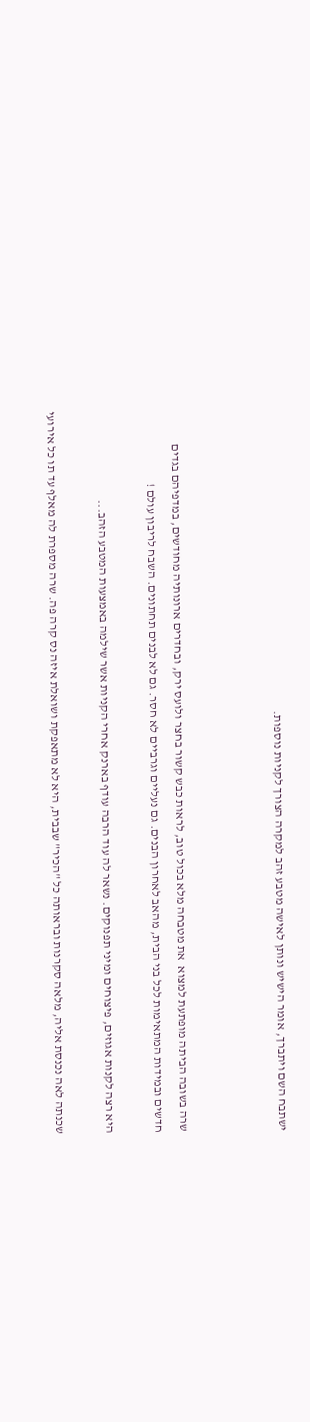ישתבח השם ויתברך, אומר הישיש ונותן לאישה מטבע זהב למקרה הצורך לקניות נוספות.



שרה בשובה הביתה מופתעת למצוא  את מטבחה מלא בכול טוב, לראות כבש קשור בחצר ולועס ירק, ובחדרים ארונותיה מחודשים, במדפיהם בגדים חדשים ובמידות המתאימות לכל בני הבית, מהאב לאחרון הבנים. גם נעליים וגרביים לא חסר. גם לא לבנים תחתונים. השבח לריבון עולם !

היא רצה לקנות אגוזים, פיצוחים ומיני תפנוקים. נשאר לה עוד הרבה עודף בארנק אחרי הקניות אשר שילמה באמצעות המטבע הזהב...

שכנתה לאה נכנסת אליה, מלאה סקרנות ובראותה כל "הכיר" שבבית, היא לא מתאפקת ושואלת איזה נס קרה פה. שרה מספרת לה מאלף עד תו כל אירועי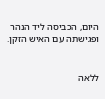היום, הכביסה ליד הנהר ופגישתה עם האיש הזקן.


ללאה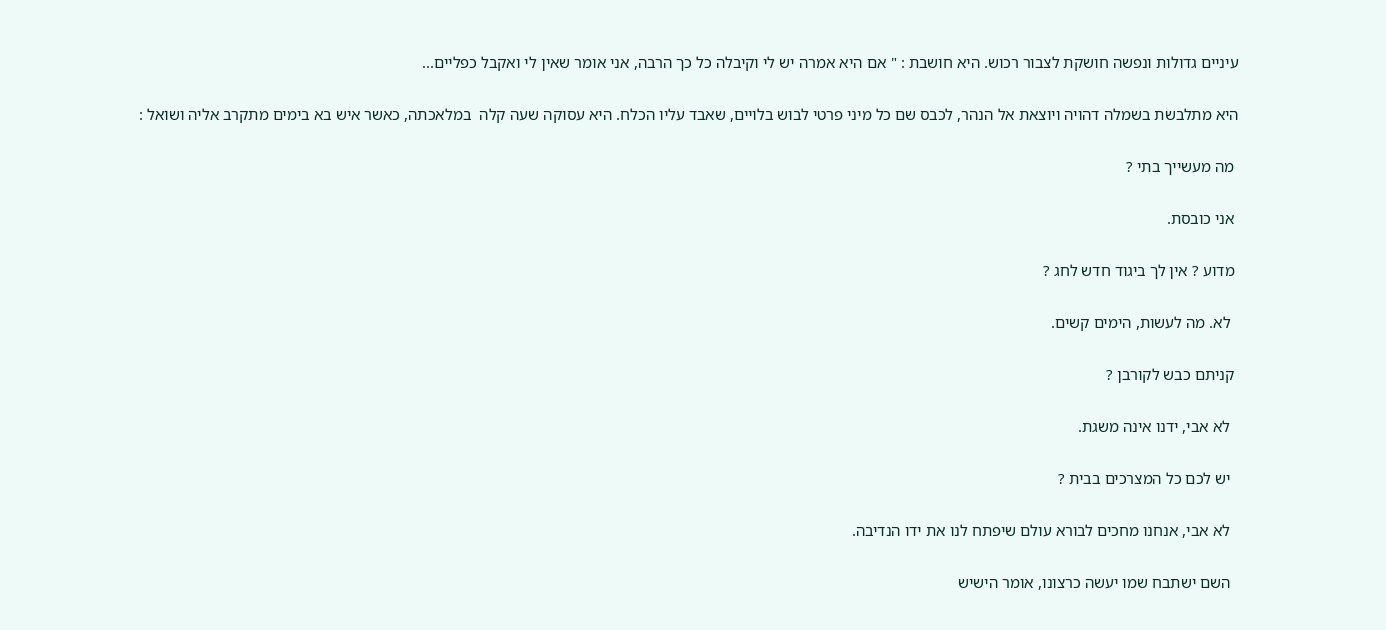עיניים גדולות ונפשה חושקת לצבור רכוש. היא חושבת : " אם היא אמרה יש לי וקיבלה כל כך הרבה, אני אומר שאין לי ואקבל כפליים...

היא מתלבשת בשמלה דהויה ויוצאת אל הנהר, לכבס שם כל מיני פרטי לבוש בלויים, שאבד עליו הכלח. היא עסוקה שעה קלה  במלאכתה, כאשר איש בא בימים מתקרב אליה ושואל :

 מה מעשייך בתי ?

 אני כובסת.

 מדוע ? אין לך ביגוד חדש לחג ?

  לא. מה לעשות, הימים קשים.

 קניתם כבש לקורבן ?

  לא אבי, ידנו אינה משגת.

  יש לכם כל המצרכים בבית ?

  לא אבי, אנחנו מחכים לבורא עולם שיפתח לנו את ידו הנדיבה.

  השם ישתבח שמו יעשה כרצונו, אומר הישיש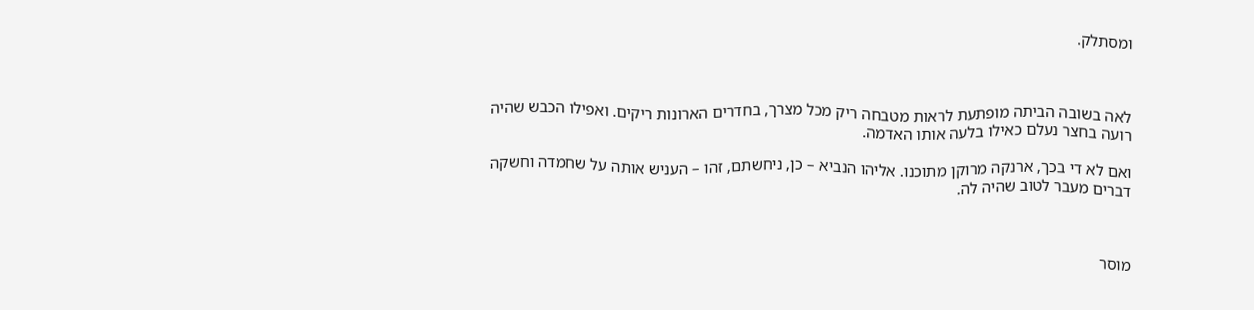ומסתלק.



לאה בשובה הביתה מופתעת לראות מטבחה ריק מכל מצרך, בחדרים הארונות ריקים. ואפילו הכבש שהיה רועה בחצר נעלם כאילו בלעה אותו האדמה.

ואם לא די בכך, ארנקה מרוקן מתוכנו. אליהו הנביא – כן, ניחשתם, זהו – העניש אותה על שחמדה וחשקה דברים מעבר לטוב שהיה לה.



מוסר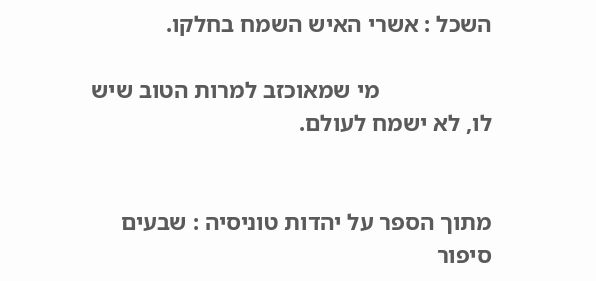השכל : אשרי האיש השמח בחלקו.

                   מי שמאוכזב למרות הטוב שיש לו, לא ישמח לעולם.


מתוך הספר על יהדות טוניסיה : שבעים סיפור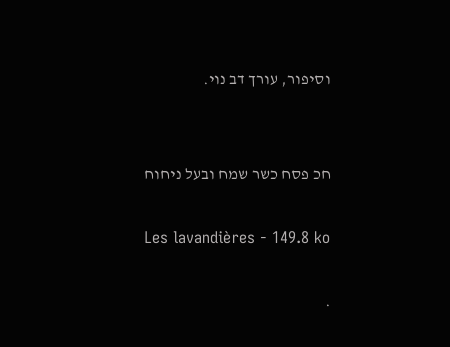וסיפור, עורך דב נוי.


חכ פסח כשר שמח ובעל ניחוח

Les lavandières - 149.8 ko

.